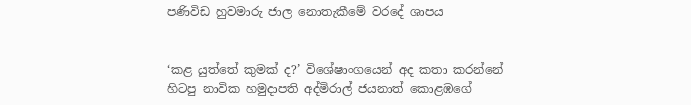පණිවිඩ හුවමාරු ජාල නොතැකීමේ වරදේ ශාපය


‘කළ යුත්තේ කුමක් ද?’ විශේෂාංගයෙන් අද කතා කරන්නේ හිටපු නාවික හමුදාපති අද්මිරාල් ජයනාත් කොළඹගේ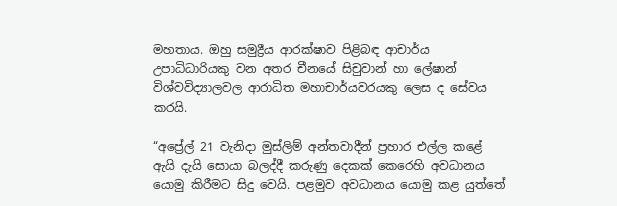මහතාය. ඔහු සමුද්‍රීය ආරක්ෂාව පිළිබඳ ආචාර්ය උපාධිධාරියකු වන අතර චීනයේ සිචුවාන් හා ලේෂාන් විශ්වවිද්‍යාලවල ආරාධිත මහාචාර්යවරයකු ලෙස ද සේවය කරයි.

“අප්‍රේල් 21 වැනිදා මුස්ලිම් අන්තවාදීන් ප්‍රහාර එල්ල කළේ ඇයි දැයි සොයා බලද්දී කරුණු දෙකක් කෙරෙහි අවධානය යොමු කිරීමට සිදු වෙයි. පළමුව අවධානය යොමු කළ යුත්තේ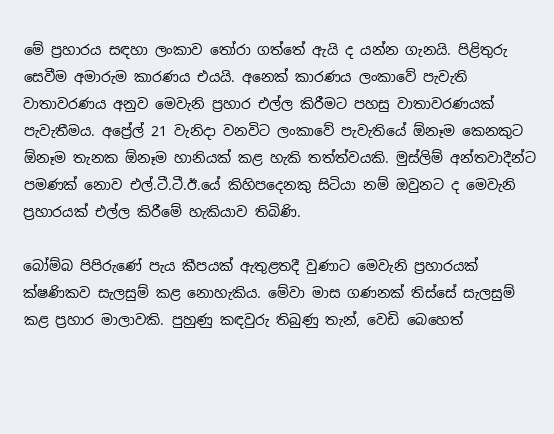මේ ප්‍රහාරය සඳහා ලංකාව තෝරා ගත්තේ ඇයි ද යන්න ගැනයි. පිළිතුරු සෙවීම අමාරුම කාරණය එයයි. අනෙක් කාරණය ලංකාවේ පැවැති වාතාවරණය අනුව මෙවැනි ප්‍රහාර එල්ල කිරීමට පහසු වාතාවරණයක් පැවැතීමය. අප්‍රේල් 21 වැනිදා වනවිට ලංකාවේ පැවැතියේ ඕනෑම කෙනකුට ඕනෑම තැනක ඕනෑම හානියක් කළ හැකි තත්ත්වයකි. මුස්ලිම් අන්තවාදීන්ට පමණක් නොව එල්.ටී.ටී.ඊ.යේ කිහිපදෙනකු සිටියා නම් ඔවුනට ද මෙවැනි ප්‍රහාරයක් එල්ල කිරීමේ හැකියාව තිබිණි.

බෝම්බ පිපිරුණේ පැය කීපයක් ඇතුළතදී වුණාට මෙවැනි ප්‍රහාරයක් ක්ෂණිකව සැලසුම් කළ නොහැකිය. මේවා මාස ගණනක් තිස්සේ සැලසුම් කළ ප්‍රහාර මාලාවකි. පුහුණු කඳවුරු තිබුණු තැන්, වෙඩි බෙහෙත්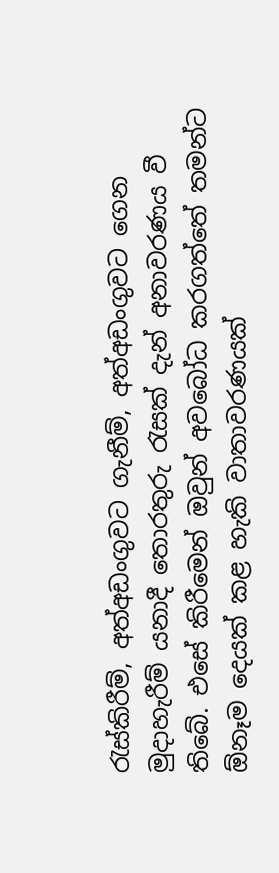රැස්කිරීම්, අත්අඩංගුවට ගැනීම්, අත්අඩංගුවට ගෙන මුදාහැරීම් යනාදී තොරතුරු රැසක් දැන් අනාවරණය වී තිබේ. එසේ කිරීමෙන් ඔවුන් අවබෝධ කරගත්තේ තමන්ට ඕනෑම දෙයක් කළ හැකි වාතාවරණයක්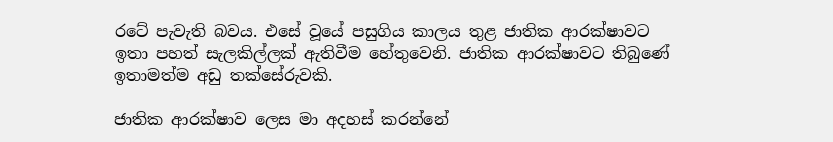රටේ පැවැති බවය. එසේ වූයේ පසුගිය කාලය තුළ ජාතික ආරක්ෂාවට ඉතා පහත් සැලකිල්ලක් ඇතිවීම හේතුවෙනි. ජාතික ආරක්ෂාවට තිබුණේ ඉතාමත්ම අඩු තක්සේරුවකි.

ජාතික ආරක්ෂාව ලෙස මා අදහස් කරන්නේ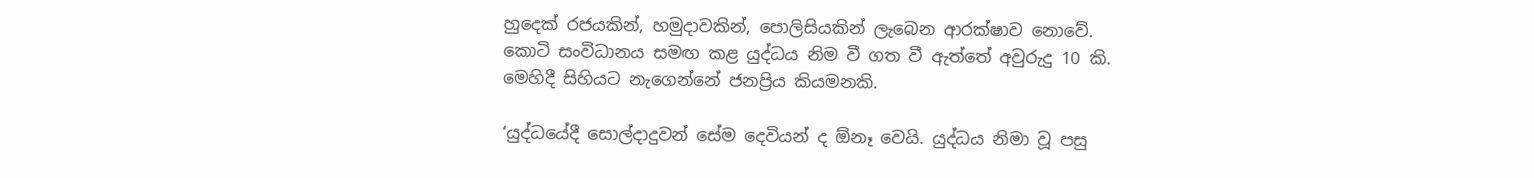හුදෙක් රජයකින්, හමුදාවකින්, පොලිසියකින් ලැබෙන ආරක්ෂාව නොවේ. කොටි සංවිධානය සමඟ කළ යුද්ධය නිම වී ගත වී ඇත්තේ අවුරුදු 10 කි. මෙහිදී සිහියට නැගෙන්නේ ජනප්‍රිය කියමනකි.

‘යුද්ධයේදී සොල්දාදුවන් සේම දෙවියන් ද ඕනෑ වෙයි. යුද්ධය නිමා වූ පසු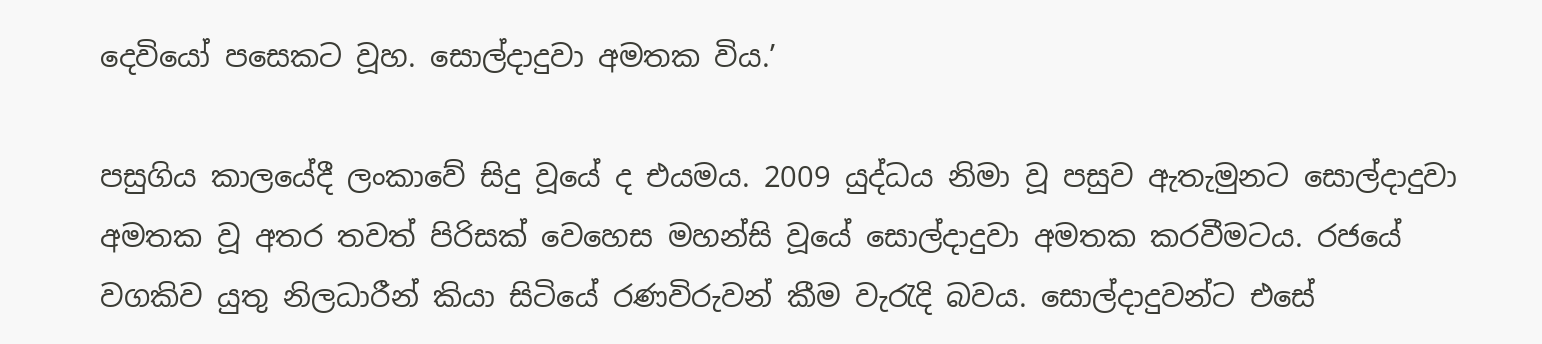දෙවියෝ පසෙකට වූහ. සොල්දාදුවා අමතක විය.’

පසුගිය කාලයේදී ලංකාවේ සිදු වූයේ ද එයමය. 2009 යුද්ධය නිමා වූ පසුව ඇතැමුනට සොල්දාදුවා අමතක වූ අතර තවත් පිරිසක් වෙහෙස මහන්සි වූයේ සොල්දාදුවා අමතක කරවීමටය. රජයේ වගකිව යුතු නිලධාරීන් කියා සිටියේ රණවිරුවන් කීම වැරැදි බවය. සොල්දාදුවන්ට එසේ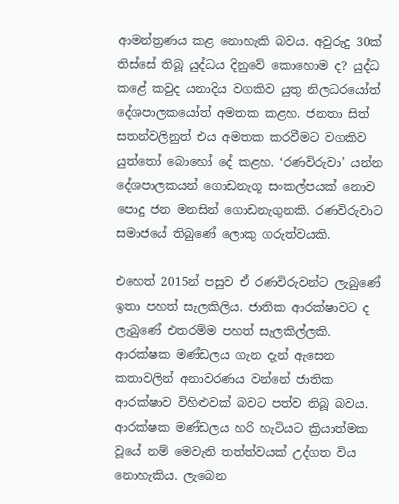ආමන්ත්‍රණය කළ නොහැකි බවය. අවුරුදු 30ක් තිස්සේ තිබූ යුද්ධය දිනුවේ කොහොම ද? යුද්ධ කළේ කවුද යනාදිය වගකිව යුතු නිලධරයෝත් දේශපාලකයෝත් අමතක කළහ. ජනතා සිත් සතන්වලිනුත් එය අමතක කරවීමට වගකිව යුත්තෝ බොහෝ දේ කළහ. ‘රණවිරුවා’ යන්න දේශපාලකයන් ගොඩනැගූ සංකල්පයක් නොව පොදු ජන මනසින් ගොඩනැගුනකි. රණවිරුවාට සමාජයේ තිබුණේ ලොකු ගරුත්වයකි.

එහෙත් 2015න් පසුව ඒ රණවිරුවන්ට ලැබුණේ ඉතා පහත් සැලකිලිය. ජාතික ආරක්ෂාවට ද ලැබුණේ එතරම්ම පහත් සැලකිල්ලකි. ආරක්ෂක මණ්ඩලය ගැන දැන් ඇසෙන කතාවලින් අනාවරණය වන්නේ ජාතික ආරක්ෂාව විහිළුවක් බවට පත්ව තිබූ බවය. ආරක්ෂක මණ්ඩලය හරි හැටියට ක්‍රියාත්මක වූයේ නම් මෙවැනි තත්ත්වයක් උද්ගත විය නොහැකිය. ලැබෙන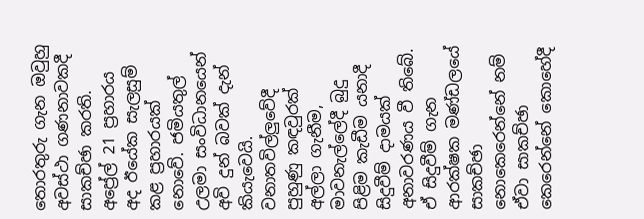තොරතුරු ගැන ඔවුහු අවස්ථා ගණනාවකදී සාකච්ඡා කරති. අප්‍රේල් 21 ප්‍රහාරය අද ඊයේක සැලසුම් කළ ප්‍රහාරයක් නොවේ. ජමියතුල් උලමා සංවිධානයෙන් අවි දුන් බවක් දැන් කියැවෙයි. වනාතවිල්ලුවේදී පුහුණු කඳවුරක් අල්ලා ගැනීම, මාවනැල්ලේදී බුදු පිළිම කැඩීම යනාදී සිදුවීම් දාමයක් අනාවරණය වී තිබේ. ඒ සිදුවීම් ගැන ආරක්ෂක මණ්ඩලයේ සාකච්ඡා නොකෙරෙන්නේ නම් ඒවා සාකච්ඡා කෙරෙන්නේ කොහේදී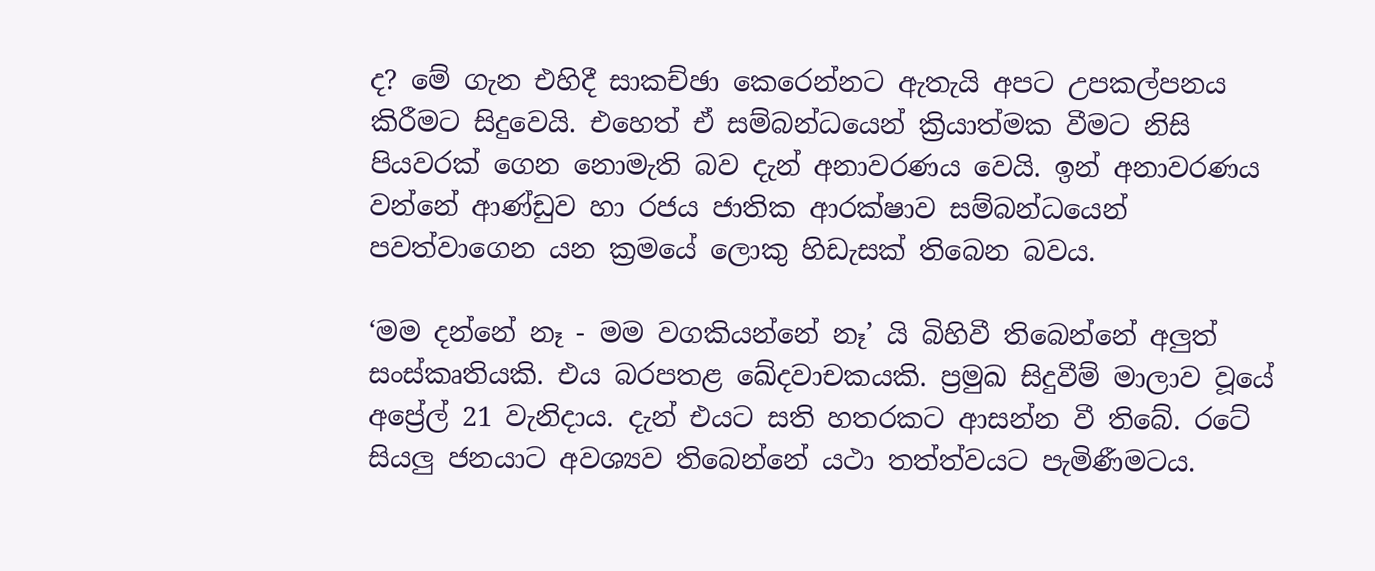ද? මේ ගැන එහිදී සාකච්ඡා කෙරෙන්නට ඇතැයි අපට උපකල්පනය කිරීමට සිදුවෙයි. එහෙත් ඒ සම්බන්ධයෙන් ක්‍රියාත්මක වීමට නිසි පියවරක් ගෙන නොමැති බව දැන් අනාවරණය වෙයි. ඉන් අනාවරණය වන්නේ ආණ්ඩුව හා රජය ජාතික ආරක්ෂාව සම්බන්ධයෙන් පවත්වාගෙන යන ක්‍රමයේ ලොකු හිඩැසක් තිබෙන බවය.

‘මම දන්නේ නෑ - මම වගකියන්නේ නෑ’ යි බිහිවී තිබෙන්නේ අලුත් සංස්කෘතියකි. එය බරපතළ ඛේදවාචකයකි. ප්‍රමුඛ සිදුවීම් මාලාව වූයේ අප්‍රේල් 21 වැනිදාය. දැන් එයට සති හතරකට ආසන්න වී තිබේ. රටේ සියලු ජනයාට අවශ්‍යව තිබෙන්නේ යථා තත්ත්වයට පැමිණීමටය.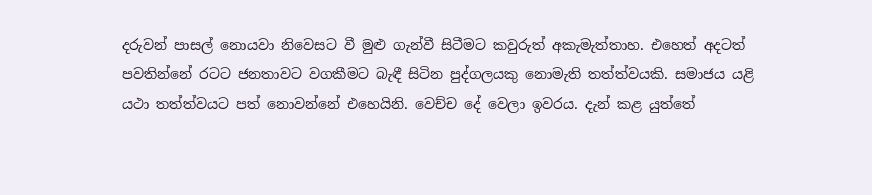දරුවන් පාසල් නොයවා නිවෙසට වී මුළු ගැන්වී සිටීමට කවුරුත් අකැමැත්තාහ. එහෙත් අදටත් පවතින්නේ රටට ජනතාවට වගකීමට බැඳී සිටින පුද්ගලයකු නොමැති තත්ත්වයකි. සමාජය යළි යථා තත්ත්වයට පත් නොවන්නේ එහෙයිනි. වෙච්ච දේ වෙලා ඉවරය. දැන් කළ යුත්තේ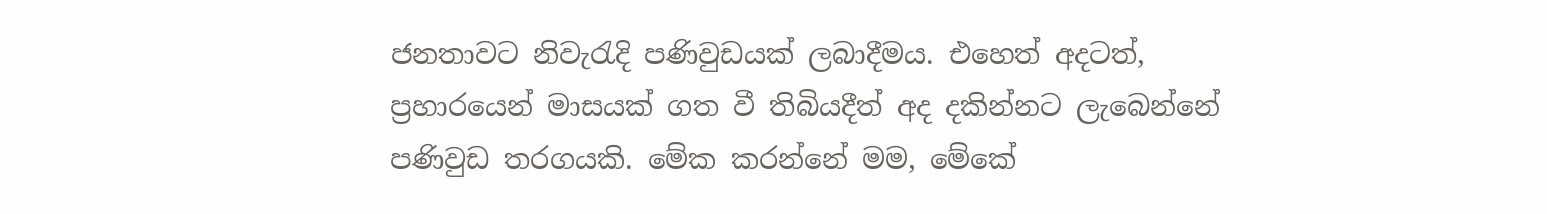ජනතාවට නිවැරැදි පණිවුඩයක් ලබාදීමය. එහෙත් අදටත්, ප්‍රහාරයෙන් මාසයක් ගත වී තිබියදීත් අද දකින්නට ලැබෙන්නේ පණිවුඩ තරගයකි. මේක කරන්නේ මම, මේකේ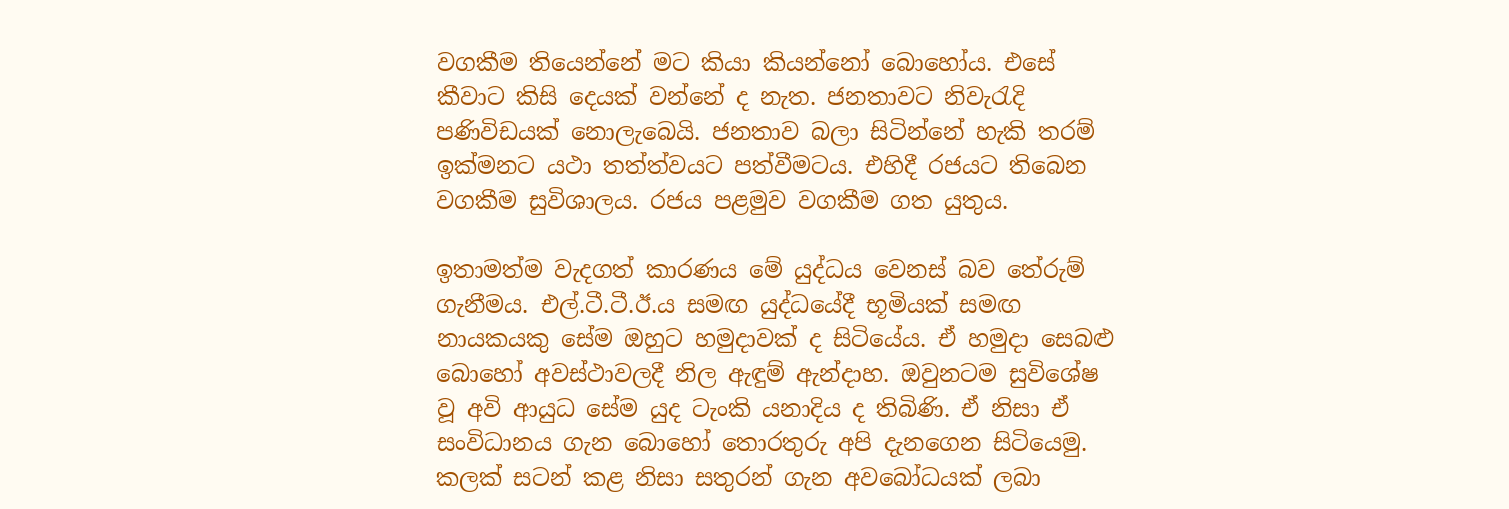වගකීම තියෙන්නේ මට කියා කියන්නෝ බොහෝය. එසේ කීවාට කිසි දෙයක් වන්නේ ද නැත. ජනතාවට නිවැරැදි පණිවිඩයක් නොලැබෙයි. ජනතාව බලා සිටින්නේ හැකි තරම් ඉක්මනට යථා තත්ත්වයට පත්වීමටය. එහිදී රජයට තිබෙන වගකීම සුවිශාලය. රජය පළමුව වගකීම ගත යුතුය.

ඉතාමත්ම වැදගත් කාරණය මේ යුද්ධය වෙනස් බව තේරුම් ගැනීමය. එල්.ටී.ටී.ඊ.ය සමඟ යුද්ධයේදී භූමියක් සමඟ නායකයකු සේම ඔහුට හමුදාවක් ද සිටියේය. ඒ හමුදා සෙබළු බොහෝ අවස්ථාවලදී නිල ඇඳුම් ඇන්දාහ. ඔවුනටම සුවිශේෂ වූ අවි ආයුධ සේම යුද ටැංකි යනාදිය ද තිබිණි. ඒ නිසා ඒ සංවිධානය ගැන බොහෝ තොරතුරු අපි දැනගෙන සිටියෙමු. කලක් සටන් කළ නිසා සතුරන් ගැන අවබෝධයක් ලබා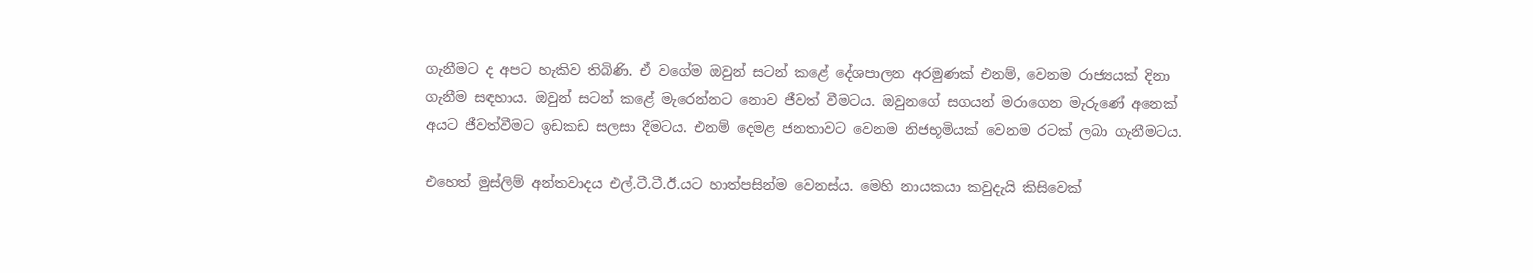ගැනීමට ද අපට හැකිව තිබිණි. ඒ වගේම ඔවුන් සටන් කළේ දේශපාලන අරමුණක් එනම්, වෙනම රාජ්‍යයක් දිනා ගැනීම සඳහාය. ඔවුන් සටන් කළේ මැරෙන්නට නොව ජීවත් වීමටය. ඔවුනගේ සගයන් මරාගෙන මැරුණේ අනෙක් අයට ජීවත්වීමට ඉඩකඩ සලසා දීමටය. එනම් දෙමළ ජනතාවට වෙනම නිජභූමියක් වෙනම රටක් ලබා ගැනීමටය.

එහෙත් මුස්ලිම් අන්තවාදය එල්.ටී.ටී.ඊ.යට හාත්පසින්ම වෙනස්ය. මෙහි නායකයා කවුදැයි කිසිවෙක්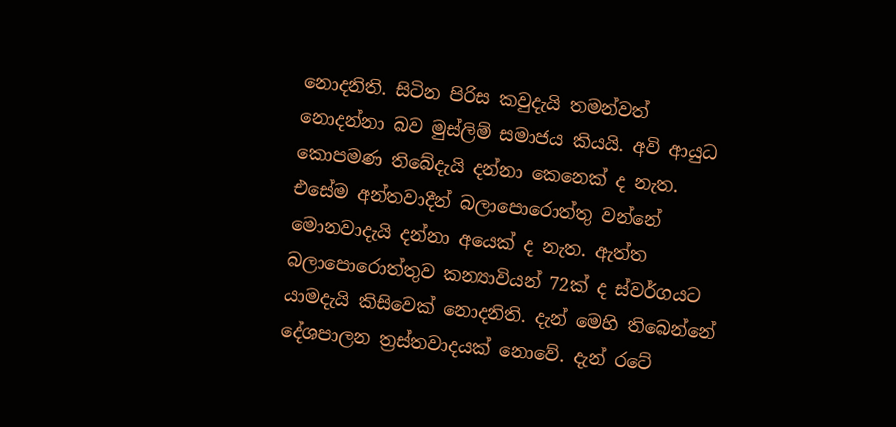නොදනිති. සිටින පිරිස කවුදැයි තමන්වත් නොදන්නා බව මුස්ලිම් සමාජය කියයි. අවි ආයුධ කොපමණ තිබේදැයි දන්නා කෙනෙක් ද නැත. එසේම අන්තවාදීන් බලාපොරොත්තු වන්නේ මොනවාදැයි දන්නා අයෙක් ද නැත. ඇත්ත බලාපොරොත්තුව කන්‍යාවියන් 72ක් ද ස්වර්ගයට යාමදැයි කිසිවෙක් නොදනිති. දැන් මෙහි තිබෙන්නේ දේශපාලන ත්‍රස්තවාදයක් නොවේ. දැන් රටේ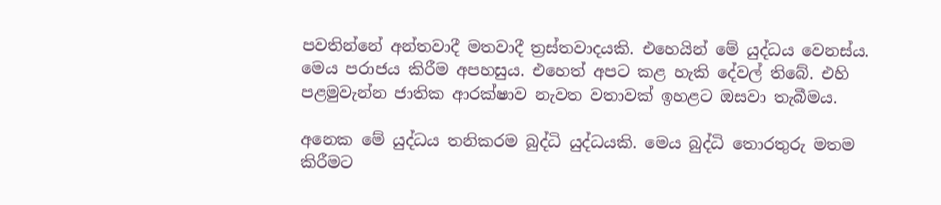පවතින්නේ අන්තවාදී මතවාදී ත්‍රස්තවාදයකි. එහෙයින් මේ යුද්ධය වෙනස්ය. මෙය පරාජය කිරීම අපහසුය. එහෙත් අපට කළ හැකි දේවල් තිබේ. එහි පළමුවැන්න ජාතික ආරක්ෂාව නැවත වතාවක් ඉහළට ඔසවා තැබීමය.

අනෙක මේ යුද්ධය තනිකරම බුද්ධි යුද්ධයකි. මෙය බුද්ධි තොරතුරු මතම කිරීමට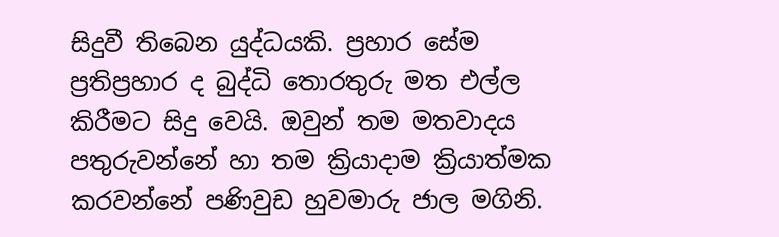සිදුවී තිබෙන යුද්ධයකි. ප්‍රහාර සේම ප්‍රතිප්‍රහාර ද බුද්ධි තොරතුරු මත එල්ල කිරීමට සිදු වෙයි. ඔවුන් තම මතවාදය පතුරුවන්නේ හා තම ක්‍රියාදාම ක්‍රියාත්මක කරවන්නේ පණිවුඩ හුවමාරු ජාල මගිනි.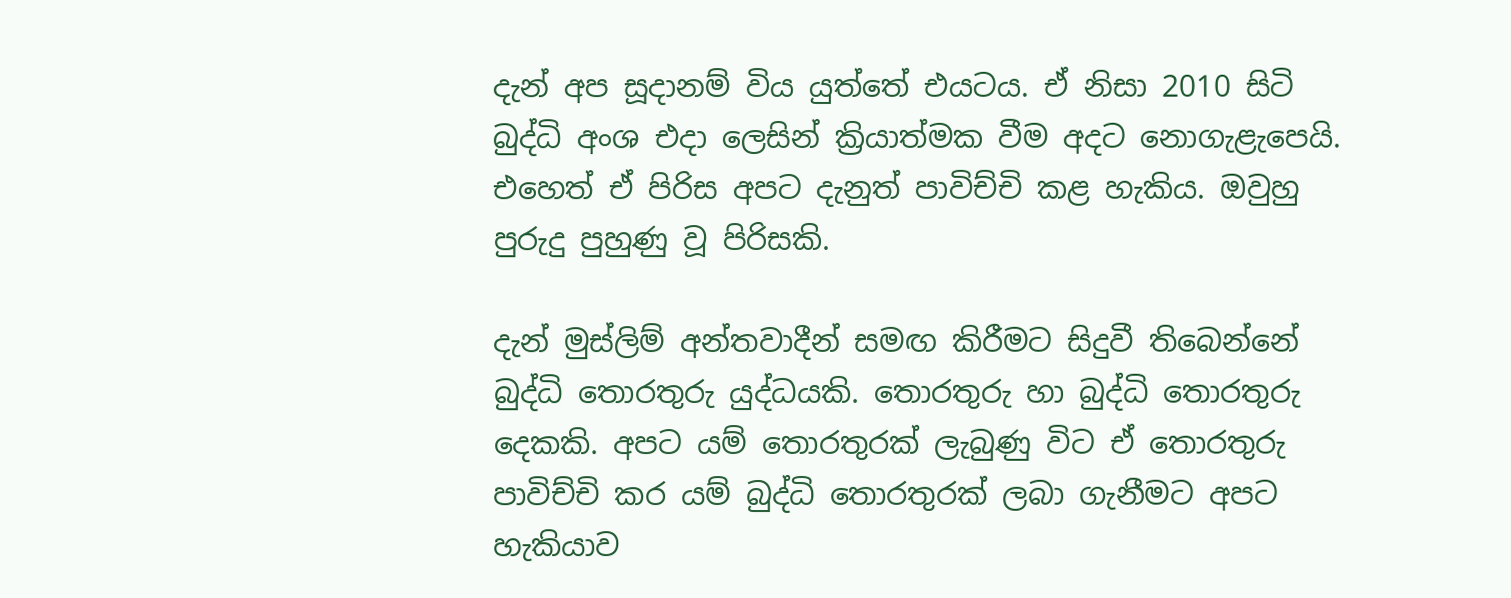දැන් අප සූදානම් විය යුත්තේ එයටය. ඒ නිසා 2010 සිටි බුද්ධි අංශ එදා ලෙසින් ක්‍රියාත්මක වීම අදට නොගැළැපෙයි. එහෙත් ඒ පිරිස අපට දැනුත් පාවිච්චි කළ හැකිය. ඔවුහු පුරුදු පුහුණු වූ පිරිසකි.

දැන් මුස්ලිම් අන්තවාදීන් සමඟ කිරීමට සිදුවී තිබෙන්නේ බුද්ධි තොරතුරු යුද්ධයකි. තොරතුරු හා බුද්ධි තොරතුරු දෙකකි. අපට යම් තොරතුරක් ලැබුණු විට ඒ තොරතුරු පාවිච්චි කර යම් බුද්ධි තොරතුරක් ලබා ගැනීමට අපට හැකියාව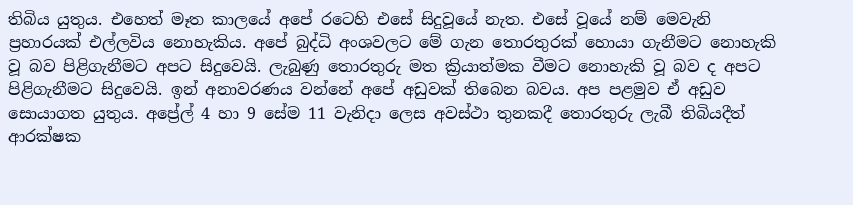තිබිය යුතුය. එහෙත් මෑත කාලයේ අපේ රටෙහි එසේ සිදුවූයේ නැත. එසේ වූයේ නම් මෙවැනි ප්‍රහාරයක් එල්ලවිය නොහැකිය. අපේ බුද්ධි අංශවලට මේ ගැන තොරතුරක් හොයා ගැනීමට නොහැකි වූ බව පිළිගැනීමට අපට සිදුවෙයි. ලැබුණු තොරතුරු මත ක්‍රියාත්මක වීමට නොහැකි වූ බව ද අපට පිළිගැනීමට සිදුවෙයි. ඉන් අනාවරණය වන්නේ අපේ අඩුවක් තිබෙන බවය. අප පළමුව ඒ අඩුව සොයාගත යුතුය. අප්‍රේල් 4 හා 9 සේම 11 වැනිදා ලෙස අවස්ථා තුනකදී තොරතුරු ලැබී තිබියදීත් ආරක්ෂක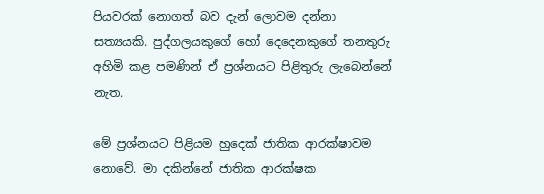පියවරක් නොගත් බව දැන් ලොවම දන්නා සත්‍යයකි. පුද්ගලයකුගේ හෝ දෙදෙනකුගේ තනතුරු අහිමි කළ පමණින් ඒ ප්‍රශ්නයට පිළිතුරු ලැබෙන්නේ නැත.

මේ ප්‍රශ්නයට පිළියම හුදෙක් ජාතික ආරක්ෂාවම නොවේ. මා දකින්නේ ජාතික ආරක්ෂක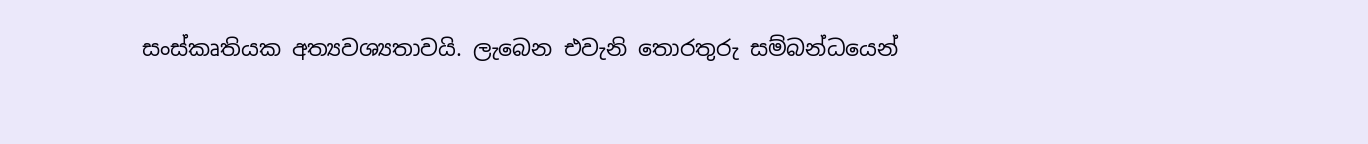සංස්කෘතියක අත්‍යවශ්‍යතාවයි. ලැබෙන එවැනි තොරතුරු සම්බන්ධයෙන්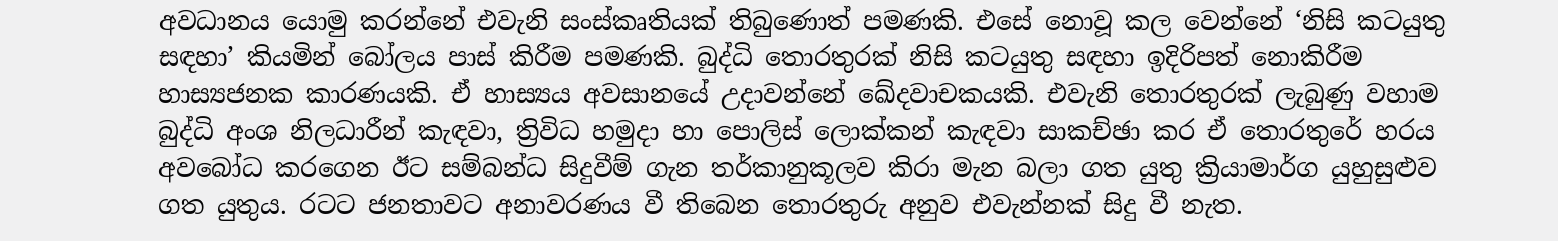අවධානය යොමු කරන්නේ එවැනි සංස්කෘතියක් තිබුණොත් පමණකි. එසේ නොවූ කල වෙන්නේ ‘නිසි කටයුතු සඳහා’ කියමින් බෝලය පාස් කිරීම පමණකි. බුද්ධි තොරතුරක් නිසි කටයුතු සඳහා ඉදිරිපත් නොකිරීම හාස්‍යජනක කාරණයකි. ඒ හාස්‍යය අවසානයේ උදාවන්නේ ඛේදවාචකයකි. එවැනි තොරතුරක් ලැබුණු වහාම බුද්ධි අංශ නිලධාරීන් කැඳවා, ත්‍රිවිධ හමුදා හා පොලිස් ලොක්කන් කැඳවා සාකච්ඡා කර ඒ තොරතුරේ හරය අවබෝධ කරගෙන ඊට සම්බන්ධ සිදුවීම් ගැන තර්කානුකූලව කිරා මැන බලා ගත යුතු ක්‍රියාමාර්ග යුහුසුළුව ගත යුතුය. රටට ජනතාවට අනාවරණය වී තිබෙන තොරතුරු අනුව එවැන්නක් සිදු වී නැත.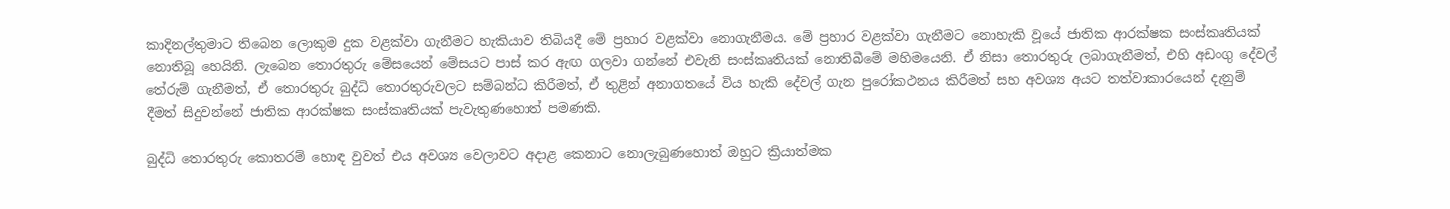කාදිනල්තුමාට තිබෙන ලොකුම දුක වළක්වා ගැනීමට හැකියාව තිබියදී මේ ප්‍රහාර වළක්වා නොගැනීමය. මේ ප්‍රහාර වළක්වා ගැනීමට නොහැකි වූයේ ජාතික ආරක්ෂක සංස්කෘතියක් නොතිබූ හෙයිනි. ලැබෙන තොරතුරු මේසයෙන් මේසයට පාස් කර ඇඟ ගලවා ගන්නේ එවැනි සංස්කෘතියක් නොතිබීමේ මහිමයෙනි. ඒ නිසා තොරතුරු ලබාගැනීමත්, එහි අඩංගු දේවල් තේරුම් ගැනීමත්, ඒ තොරතුරු බුද්ධි තොරතුරුවලට සම්බන්ධ කිරීමත්, ඒ තුළින් අනාගතයේ විය හැකි දේවල් ගැන පුරෝකථනය කිරීමත් සහ අවශ්‍ය අයට තත්වාකාරයෙන් දැනුම් දීමත් සිදුවන්නේ ජාතික ආරක්ෂක සංස්කෘතියක් පැවැතුණහොත් පමණකි.

බුද්ධි තොරතුරු කොතරම් හොඳ වුවත් එය අවශ්‍ය වෙලාවට අදාළ කෙනාට නොලැබුණහොත් ඔහුට ක්‍රියාත්මක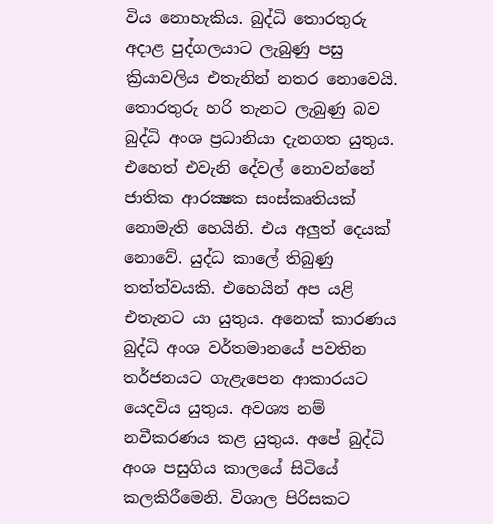විය නොහැකිය. බුද්ධි තොරතුරු අදාළ පුද්ගලයාට ලැබුණු පසු ක්‍රියාවලිය එතැනින් නතර නොවෙයි. තොරතුරු හරි තැනට ලැබුණු බව බුද්ධි අංශ ප්‍රධානියා දැනගත යුතුය. එහෙත් එවැනි දේවල් නොවන්නේ ජාතික ආරක්‍ෂක සංස්කෘතියක් නොමැති හෙයිනි. එය අලුත් දෙයක් නොවේ. යුද්ධ කාලේ තිබුණු තත්ත්වයකි. එහෙයින් අප යළි එතැනට යා යුතුය. අනෙක් කාරණය බුද්ධි අංශ වර්තමානයේ පවතින තර්ජනයට ගැළැපෙන ආකාරයට යෙදවිය යුතුය. අවශ්‍ය නම් නවීකරණය කළ යුතුය. අපේ බුද්ධි අංශ පසුගිය කාලයේ සිටියේ කලකිරීමෙනි. විශාල පිරිසකට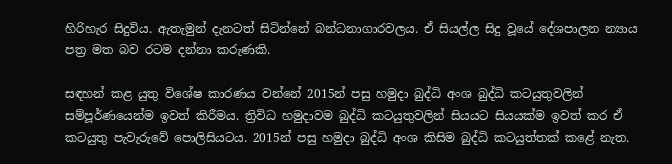හිරිහැර සිදුවිය. ඇතැමුන් දැනටත් සිටින්නේ බන්ධනාගාරවලය. ඒ සියල්ල සිදු වූයේ දේශපාලන න්‍යාය පත්‍ර මත බව රටම දන්නා කරුණකි.

සඳහන් කළ යුතු විශේෂ කාරණය වන්නේ 2015න් පසු හමුදා බුද්ධි අංශ බුද්ධි කටයුතුවලින් සම්පූර්ණයෙන්ම ඉවත් කිරීමය. ත්‍රිවිධ හමුදාවම බුද්ධි කටයුතුවලින් සියයට සියයක්ම ඉවත් කර ඒ කටයුතු පැවැරුවේ පොලිසියටය. 2015න් පසු හමුදා බුද්ධි අංශ කිසිම බුද්ධි කටයුත්තක් කළේ නැත.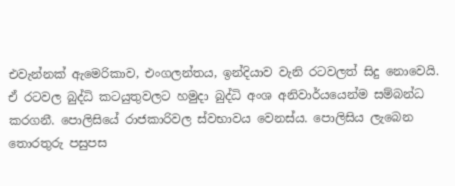එවැන්නක් ඇමෙරිකාව, එංගලන්තය, ඉන්දියාව වැනි රටවලත් සිදු නොවෙයි. ඒ රටවල බුද්ධි කටයුතුවලට හමුදා බුද්ධි අංශ අනිවාර්යයෙන්ම සම්බන්ධ කරගනී. පොලිසියේ රාජකාරිවල ස්වභාවය වෙනස්ය. පොලිසිය ලැබෙන තොරතුරු පසුපස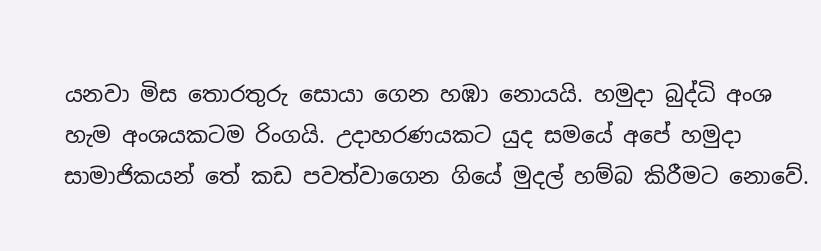යනවා මිස තොරතුරු සොයා ගෙන හඹා නොයයි. හමුදා බුද්ධි අංශ හැම අංශයකටම රිංගයි. උදාහරණයකට යුද සමයේ අපේ හමුදා සාමාජිකයන් තේ කඩ පවත්වාගෙන ගියේ මුදල් හම්බ කිරීමට නොවේ.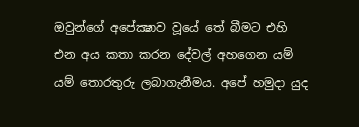ඔවුන්ගේ අපේක්‍ෂාව වූයේ තේ බීමට එහි එන අය කතා කරන දේවල් අහගෙන යම් යම් තොරතුරු ලබාගැනීමය. අපේ හමුදා යුද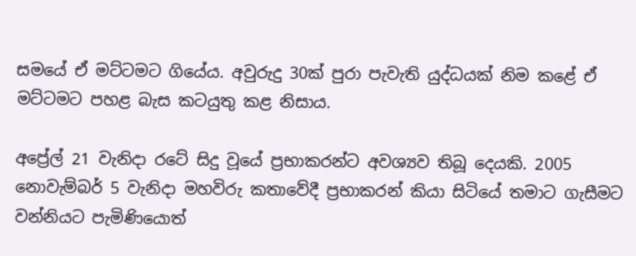සමයේ ඒ මට්ටමට ගියේය. අවුරුදු 30ක් පුරා පැවැති යුද්ධයක් නිම කළේ ඒ මට්ටමට පහළ බැස කටයුතු කළ නිසාය.

අප්‍රේල් 21 වැනිදා රටේ සිදු වූයේ ප්‍රභාකරන්ට අවශ්‍යව තිබූ දෙයකි. 2005 නොවැම්බර් 5 වැනිදා මහවිරු කතාවේදී ප්‍රභාකරන් කියා සිටියේ තමාට ගැසීමට වන්නියට පැමිණියොත්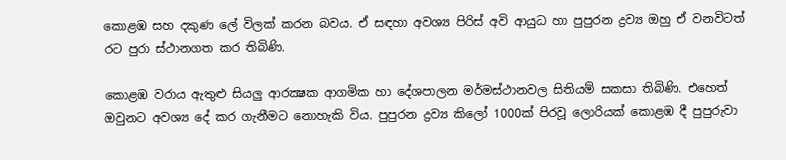කොළඹ සහ දකුණ ලේ විලක් කරන බවය. ඒ සඳහා අවශ්‍ය පිරිස් අවි ආයුධ හා පුපුරන ද්‍රව්‍ය ඔහු ඒ වනවිටත් රට පුරා ස්ථානගත කර තිබිණි.

කොළඹ වරාය ඇතුළු සියලු ආරක්‍ෂක ආගමික හා දේශපාලන මර්මස්ථානවල සිතියම් සකසා තිබිණි. එහෙත් ඔවුනට අවශ්‍ය දේ කර ගැනීමට නොහැකි විය. පුපුරන ද්‍රව්‍ය කිලෝ 1000ක් පිරවූ ලොරියක් කොළඹ දී පුපුරුවා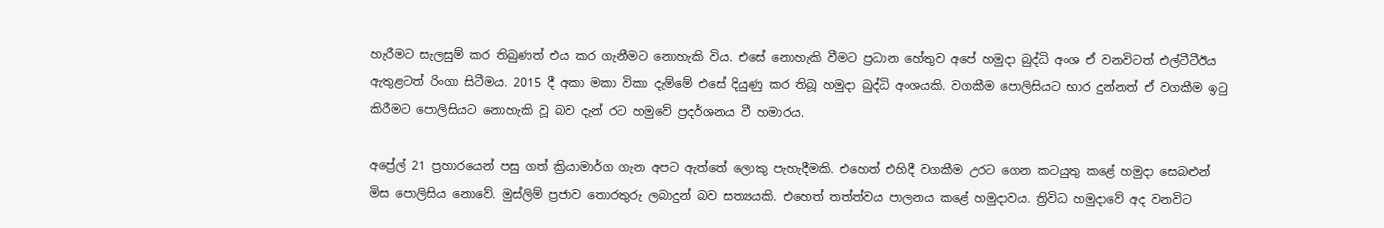හැරීමට සැලසුම් කර තිබුණත් එය කර ගැනීමට නොහැකි විය. එසේ නොහැකි වීමට ප්‍රධාන හේතුව අපේ හමුදා බුද්ධි අංශ ඒ වනවිටත් එල්ටීටීඊය ඇතුළටත් රිංගා සිටීමය. 2015 දී අකා මකා විකා දැම්මේ එසේ දියුණු කර තිබූ හමුදා බුද්ධි අංශයකි. වගකීම පොලිසියට භාර දුන්නත් ඒ වගකීම ඉටු කිරීමට පොලිසියට නොහැකි වූ බව දැන් රට හමුවේ ප්‍රදර්ශනය වී හමාරය.

අප්‍රේල් 21 ප්‍රහාරයෙන් පසු ගත් ක්‍රියාමාර්ග ගැන අපට ඇත්තේ ලොකු පැහැදීමකි. එහෙත් එහිදී වගකීම උරට ගෙන කටයුතු කළේ හමුදා සෙබළුන් මිස පොලිසිය නොවේ. මුස්ලිම් ප්‍රජාව තොරතුරු ලබාදුන් බව සත්‍යයකි. එහෙත් තත්ත්වය පාලනය කළේ හමුදාවය. ත්‍රිවිධ හමුදාවේ අද වනවිට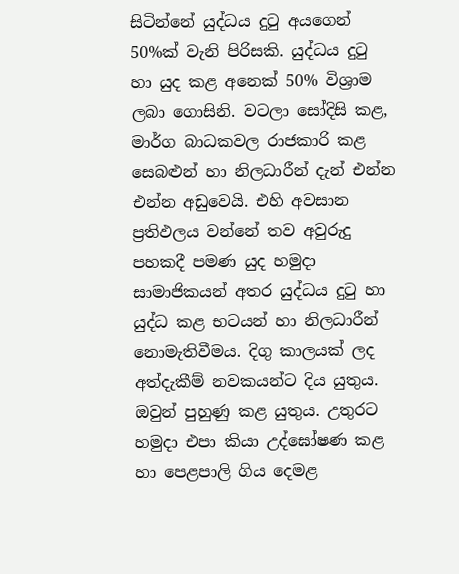සිටින්නේ යුද්ධය දුටු අයගෙන් 50%ක් වැනි පිරිසකි. යුද්ධය දුටු හා යුද කළ අනෙක් 50% විශ්‍රාම ලබා ගොසිනි. වටලා සෝදිසි කළ, මාර්ග බාධකවල රාජකාරි කළ සෙබළුන් හා නිලධාරීන් දැන් එන්න එන්න අඩුවෙයි. එහි අවසාන ප්‍රතිඵලය වන්නේ තව අවුරුදු පහකදී පමණ යුද හමුදා සාමාජිකයන් අතර යුද්ධය දුටු හා යුද්ධ කළ භටයන් හා නිලධාරීන් නොමැතිවීමය. දිගු කාලයක් ලද අත්දැකීම් නවකයන්ට දිය යුතුය. ඔවුන් පුහුණු කළ යුතුය. උතුරට හමුදා එපා කියා උද්ඝෝෂණ කළ හා පෙළපාලි ගිය දෙමළ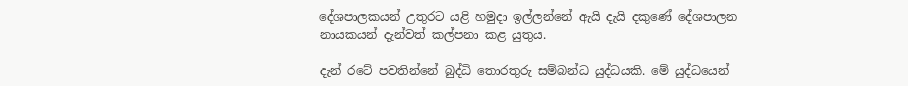දේශපාලකයන් උතුරට යළි හමුදා ඉල්ලන්නේ ඇයි දැයි දකුණේ දේශපාලන නායකයන් දැන්වත් කල්පනා කළ යුතුය.

දැන් රටේ පවතින්නේ බුද්ධි තොරතුරු සම්බන්ධ යුද්ධයකි. මේ යුද්ධයෙන්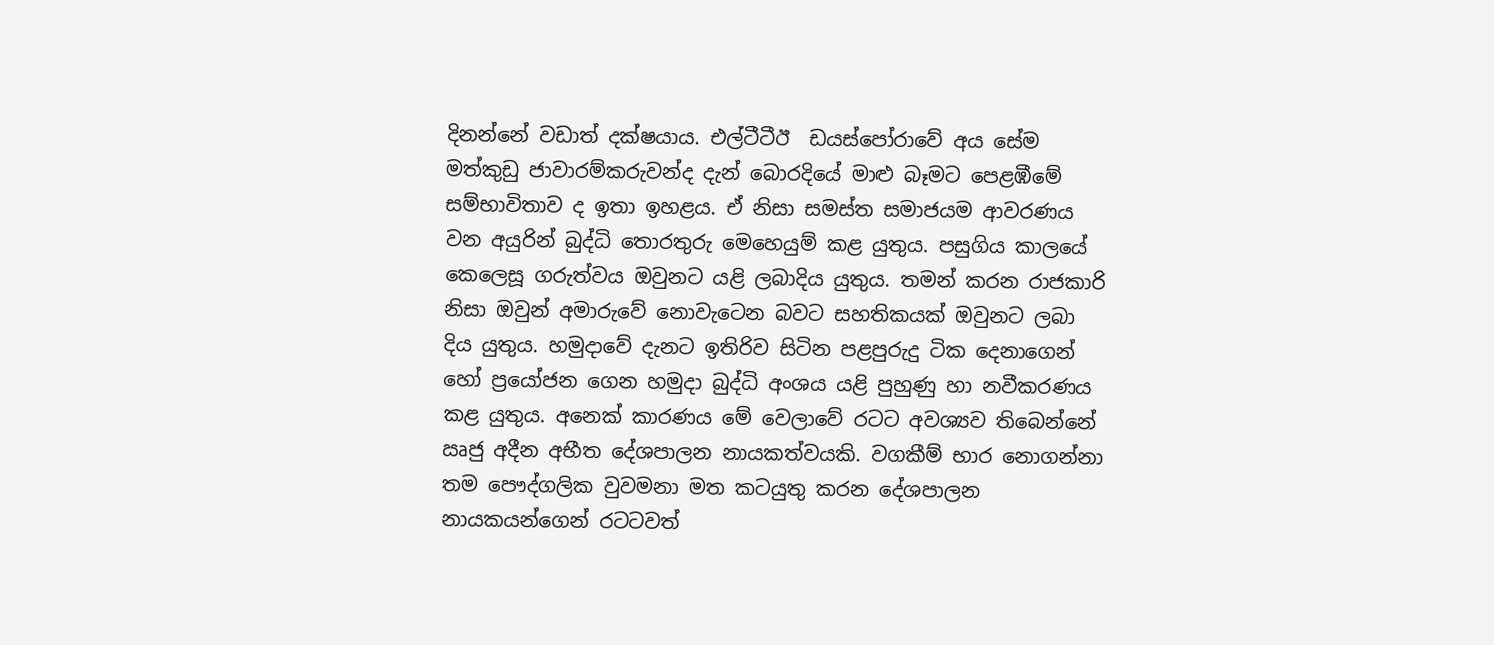දිනන්නේ වඩාත් දක්ෂයාය. එල්ටීටීඊ  ඩයස්පෝරාවේ අය සේම මත්කුඩු ජාවාරම්කරුවන්ද දැන් බොරදියේ මාළු බෑමට පෙළඹීමේ සම්භාවිතාව ද ඉතා ඉහළය. ඒ නිසා සමස්ත සමාජයම ආවරණය වන අයුරින් බුද්ධි තොරතුරු මෙහෙයුම් කළ යුතුය. පසුගිය කාලයේ කෙලෙසූ ගරුත්වය ඔවුනට යළි ලබාදිය යුතුය. තමන් කරන රාජකාරි නිසා ඔවුන් අමාරුවේ නොවැටෙන බවට සහතිකයක් ඔවුනට ලබා දිය යුතුය. හමුදාවේ දැනට ඉතිරිව සිටින පළපුරුදු ටික දෙනාගෙන් හෝ ප්‍රයෝජන ගෙන හමුදා බුද්ධි අංශය යළි පුහුණු හා නවීකරණය කළ යුතුය. අනෙක් කාරණය මේ වෙලාවේ රටට අවශ්‍යව තිබෙන්නේ ඍජු අදීන අභීත දේශපාලන නායකත්වයකි. වගකීම් භාර නොගන්නා තම පෞද්ගලික වුවමනා මත කටයුතු කරන දේශපාලන නායකයන්ගෙන් රටටවත්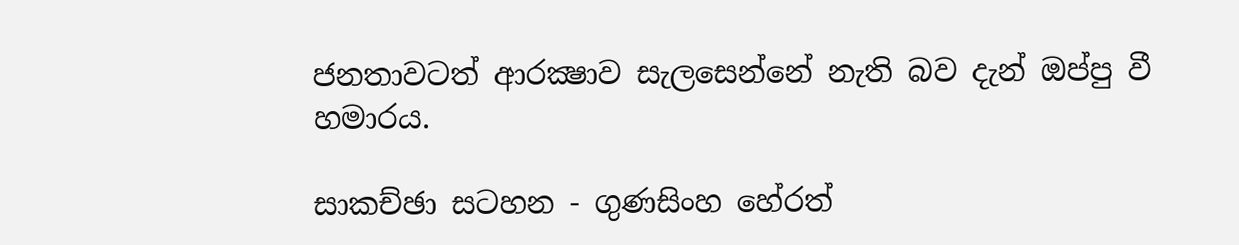ජනතාවටත් ආරක්‍ෂාව සැලසෙන්නේ නැති බව දැන් ඔප්පු වී හමාරය.

සාකච්ඡා සටහන - ගුණසිංහ හේරත්